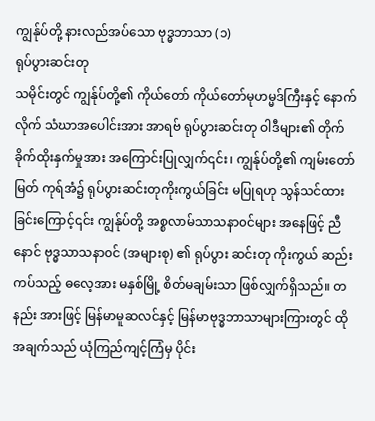ကျွန်ုပ်တို့ နားလည်အပ်သော ဗုဒ္ဓဘာသာ (၁)
ရုပ်ပွားဆင်းတု
သမိုင်းတွင် ကျွန်ုပ်တို့၏ ကိုယ်တော် ကိုယ်တော်မုဟမ္မဒ်ကြီးနှင့် နောက်လိုက် သံဃာအပေါင်းအား အာရဗ် ရုပ်ပွားဆင်းတု ဝါဒီများ၏ တိုက်ခိုက်ထိုးနှက်မှုအား အကြောင်းပြုလျှက်၎င်း၊ ကျွန်ုပ်တို့၏ ကျမ်းတော်မြတ် ကုရ်အံ၌ ရုပ်ပွားဆင်းတုကိုးကွယ်ခြင်း မပြုရဟု သွန်သင်ထားခြင်းကြောင့်၎င်း ကျွန်ုပ်တို့ အစ္စလာမ်သာသနာ၀င်များ အနေဖြင့် ညီနောင် ဗုဒ္ဓသာသနာ၀င် (အများစု) ၏ ရုပ်ပွား ဆင်းတု ကိုးကွယ် ဆည်းကပ်သည့် ဓလေ့အား မနှစ်မြို့ စိတ်မချမ်းသာ ဖြစ်လျှက်ရှိသည်။ တနည်း အားဖြင့် မြန်မာမူဆလင်နှင့် မြန်မာဗုဒ္ဓဘာသာများကြားတွင် ထိုအချက်သည် ယုံကြည်ကျင့်ကြံမှ ပိုင်း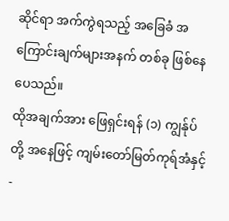ဆိုင်ရာ အက်ကွဲရသည့် အခြေခံ အကြောင်းချက်များအနက် တစ်ခု ဖြစ်နေပေသည်။
ထိုအချက်အား ဖြေရှင်းရန် (၁) ကျွန်ုပ်တို့ အနေဖြင့် ကျမ်းတော်မြတ်ကုရ်အံနှင့်-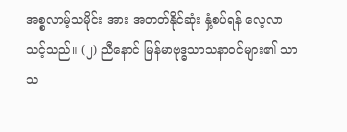အစ္စလာမ့်သမိုင်း အား အတတ်နိုင်ဆုံး နှံ့စပ်ရန် လေ့လာသင့်သည်။ (၂) ညီနောင် မြန်မာဗုဒ္ဓသာသနာ၀င်များ၏ သာ သ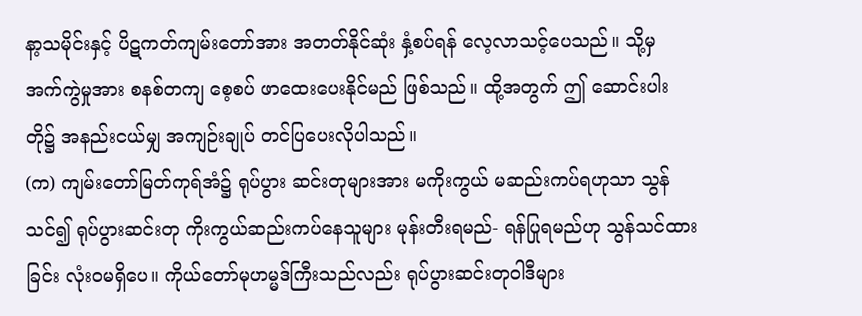နာ့သမိုင်းနှင့် ပိဋကတ်ကျမ်းတော်အား အတတ်နိုင်ဆုံး နှံ့စပ်ရန် လေ့လာသင့်ပေသည်။ သို့မှ
အက်ကွဲမှုအား စနစ်တကျ စေ့စပ် ဖာထေးပေးနိုင်မည် ဖြစ်သည်။ ထို့အတွက် ဤ ဆောင်းပါး တို၌ အနည်းငယ်မျှ အကျဉ်းချုပ် တင်ပြပေးလိုပါသည်။
(က) ကျမ်းတော်မြတ်ကုရ်အံ၌ ရုပ်ပွား ဆင်းတုများအား မကိုးကွယ် မဆည်းကပ်ရဟုသာ သွန် သင်၍ ရုပ်ပွားဆင်းတု ကိုးကွယ်ဆည်းကပ်နေသူများ မုန်းတီးရမည်- ရန်ပြုရမည်ဟု သွန်သင်ထား ခြင်း လုံး၀မရှိပေ။ ကိုယ်တော်မုဟမ္မဒ်ကြီးသည်လည်း ရုပ်ပွားဆင်းတု၀ါဒီများ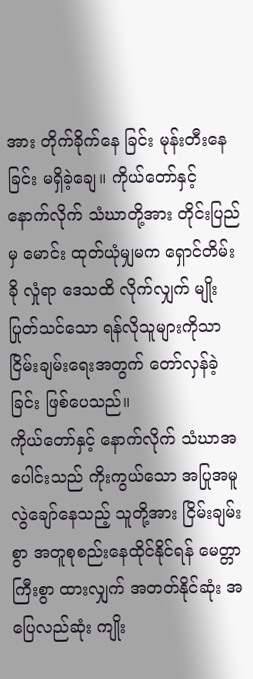အား တိုက်ခိုက်နေ ခြင်း မုန်းတီးနေခြင်း မရှိခဲ့ချေ။ ကိုယ်တော်နှင့် နောက်လိုက် သံဃာတို့အား တိုင်းပြည်မှ မောင်း ထုတ်ယုံမျှမက ရှောင်တိမ်းခို လှုံရာ ဒေသထိ လိုက်လျှက် မျိုးပြုတ်သင်သော ရန်လိုသူများကိုသာ ငြိမ်းချမ်းရေးအတွက် တော်လှန်ခဲ့ခြင်း ဖြစ်ပေသည်။
ကိုယ်တော်နှင့် နောက်လိုက် သံဃာအပေါင်းသည် ကိုးကွယ်သော အပြုအမူ လွဲချော်နေသည့် သူတို့အား ငြိမ်းချမ်းစွာ အတူစုစည်းနေထိုင်နိုင်ရန် မေတ္တာကြီးစွာ ထားလျှက် အတတ်နိုင်ဆုံး အပြေလည်ဆုံး ကျိုး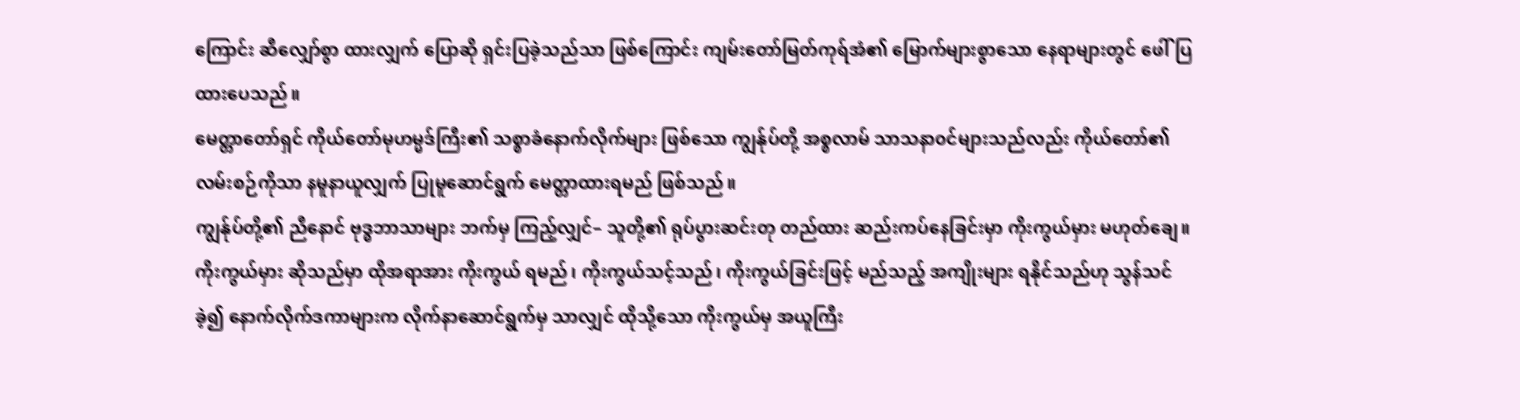ကြောင်း ဆီလျှော်စွာ ထားလျှက် ပြောဆို ရှင်းပြခဲ့သည်သာ ဖြစ်ကြောင်း ကျမ်းတော်မြတ်ကုရ်အံ၏ မြောက်များစွာသော နေရာများတွင် ဖေါ်ပြထားပေသည်။
မေတ္တာတော်ရှင် ကိုယ်တော်မုဟမ္မဒ်ကြီး၏ သစ္စာခံနောက်လိုက်များ ဖြစ်သော ကျွန်ုပ်တို့ အစ္စလာမ် သာသနာ၀င်များသည်လည်း ကိုယ်တော်၏ လမ်းစဉ်ကိုသာ နမူနာယူလျှက် ပြုမူဆောင်ရွက် မေတ္တာထားရမည် ဖြစ်သည်။
ကျွန်ုပ်တို့၏ ညီနောင် ဗုဒ္ဓဘာသာများ ဘက်မှ ကြည့်လျှင်– သူတို့၏ ရုပ်ပွားဆင်းတု တည်ထား ဆည်းကပ်နေခြင်းမှာ ကိုးကွယ်မှား မဟုတ်ချေ။ ကိုးကွယ်မှား ဆိုသည်မှာ ထိုအရာအား ကိုးကွယ် ရမည်၊ ကိုးကွယ်သင့်သည်၊ ကိုးကွယ်ခြင်းဖြင့် မည်သည့် အကျိုးများ ရနိုင်သည်ဟု သွန်သင်ခဲ့၍ နောက်လိုက်ဒကာများက လိုက်နာဆောင်ရွက်မှ သာလျှင် ထိုသို့သော ကိုးကွယ်မှ အယူကြီး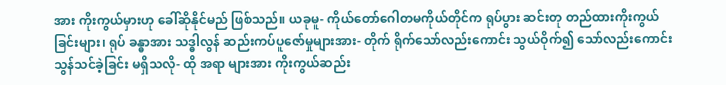အား ကိုးကွယ်မှားဟု ခေါ်ဆိုနိုင်မည် ဖြစ်သည်။ ယခုမူ- ကိုယ်တော်ဂေါတမကိုယ်တိုင်က ရုပ်ပွား ဆင်းတု တည်ထားကိုးကွယ်ခြင်းများ၊ ရုပ် ခန္ဓာအား သဒ္ဓါလွန် ဆည်းကပ်ပူဇော်မှုများအား- တိုက် ရိုက်သော်လည်းကောင်း သွယ်ဝိုက်၍ သော်လည်းကောင်း သွန်သင်ခဲ့ခြင်း မရှိသလို- ထို အရာ များအား ကိုးကွယ်ဆည်း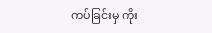ကပ်ခြင်းမှ ကိုး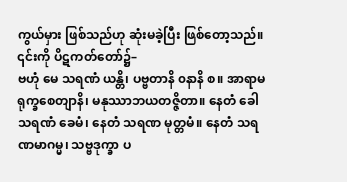ကွယ်မှား ဖြစ်သည်ဟု ဆုံးမခဲ့ပြီး ဖြစ်တော့သည်။ ၎င်းကို ပိဋကတ်တော်၌–
ဗဟုံ မေ သရဏံ ယန္တိ၊ ပဗ္ဗတာနိ ၀နာနိ စ။ အာရာမရုက္ခစေတျာနိ၊ မနုဿာဘယတဇ္ဇိတာ။ နေတံ ခေါ သရဏံ ခေမံ၊ နေတံ သရဏ မုတ္တမံ။ နေတံ သရဏမာဂမ္မ၊ သဗ္ဗဒုက္ခာ ပ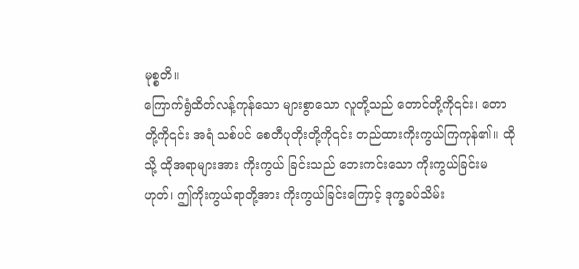မုစ္စတိ။
ကြောက်ရွံထိတ်လန့်ကုန်သော များစွာသော လူတို့သည် တောင်တို့ကို၎င်း၊ တောတို့ကို၎င်း အရံ သစ်ပင် စေတီပုတိုးတို့ကို၎င်း တည်ထားကိုးကွယ်ကြကုန်၏။ ထိုသို့ ထိုအရာများအား ကိုးကွယ် ခြင်းသည် ဘေးကင်းသော ကိုးကွယ်ခြင်းမဟုတ်၊ ဤကိုးကွယ်ရာတို့အား ကိုးကွယ်ခြင်းကြောင့် ဒုက္ခခပ်သိမ်း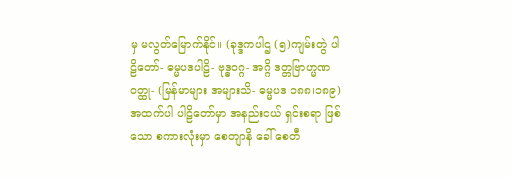မှ မလွတ်မြောက်နိုင်။ (ခုဒ္ဒကပါဌ (၅)ကျမ်းတွဲ ပါဠိတော်- ဓမ္မပဒပါဠိ- ဗုဒ္ဓ၀ဂ္ဂ- အဂ္ဂိ ဒတ္တဗြာဟ္မဏ၀တ္ထု- (မြန်မာများ အများသိ- ဓမ္မပဒ ၁၈၈၊၁၈၉)
အထက်ပါ ပါဠိတော်မှာ အနည်းငယ် ရှင်းစရာ ဖြစ်သော စကားလုံးမှာ စေတျာနိ ခေါ် စေတီ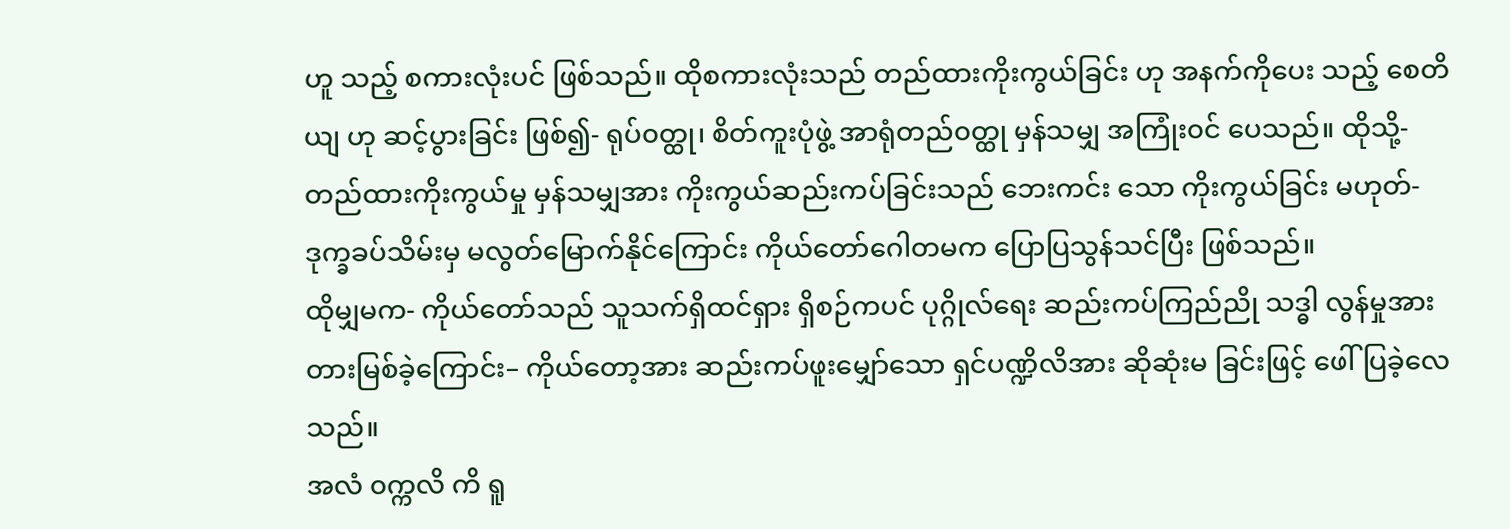ဟူ သည့် စကားလုံးပင် ဖြစ်သည်။ ထိုစကားလုံးသည် တည်ထားကိုးကွယ်ခြင်း ဟု အနက်ကိုပေး သည့် စေတိယျ ဟု ဆင့်ပွားခြင်း ဖြစ်၍- ရုပ်၀တ္ထု၊ စိတ်ကူးပုံဖွဲ့ အာရုံတည်၀တ္ထု မှန်သမျှ အကြုံး၀င် ပေသည်။ ထိုသို့- တည်ထားကိုးကွယ်မှု မှန်သမျှအား ကိုးကွယ်ဆည်းကပ်ခြင်းသည် ဘေးကင်း သော ကိုးကွယ်ခြင်း မဟုတ်- ဒုက္ခခပ်သိမ်းမှ မလွတ်မြောက်နိုင်ကြောင်း ကိုယ်တော်ဂေါတမက ပြောပြသွန်သင်ပြီး ဖြစ်သည်။
ထိုမျှမက- ကိုယ်တော်သည် သူသက်ရှိထင်ရှား ရှိစဉ်ကပင် ပုဂ္ဂိုလ်ရေး ဆည်းကပ်ကြည်ညို သဒ္ဓါ လွန်မှုအား တားမြစ်ခဲ့ကြောင်း– ကိုယ်တော့အား ဆည်းကပ်ဖူးမျှော်သော ရှင်ပဏ္ဍိလိအား ဆိုဆုံးမ ခြင်းဖြင့် ဖေါ်ပြခဲ့လေသည်။
အလံ ၀က္ကလိ ကိ ရူ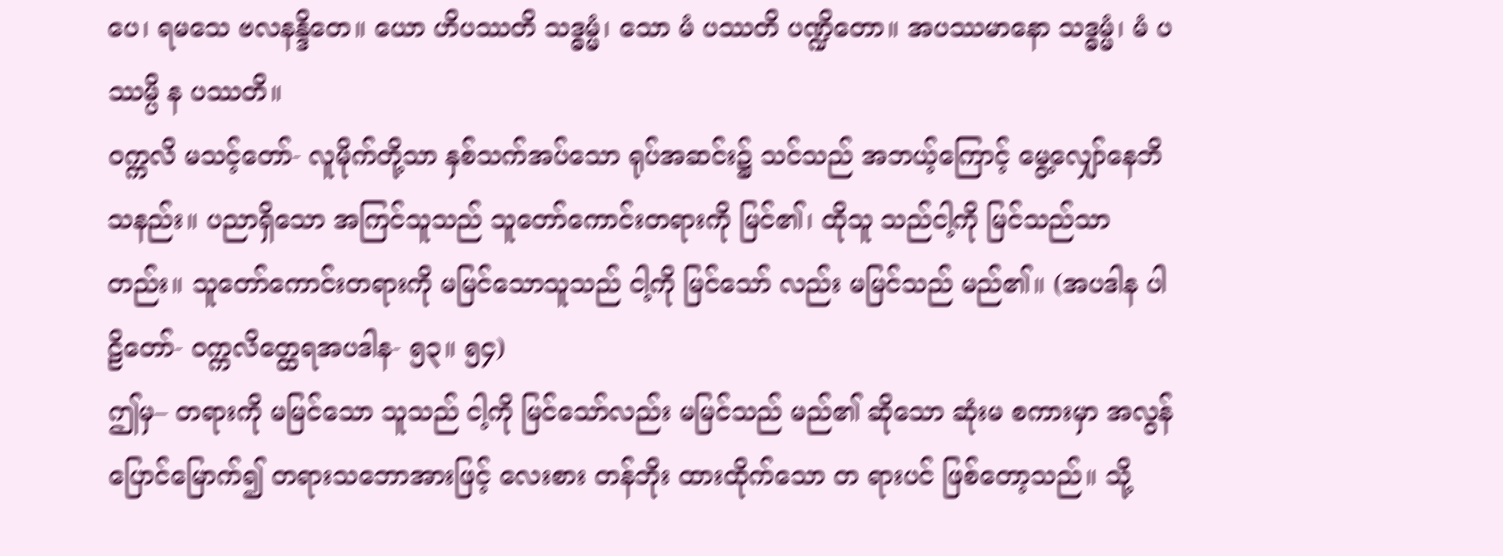ပေ၊ ရမသေ ဗလနန္ဒိတေ။ ယော ဟိပဿတိ သဒ္ဓမ္မံ၊ သော မံ ပဿတိ ပဏ္ဍိတော။ အပဿမာနော သဒ္ဓမ္မံ၊ မံ ပဿမ္ပိ န ပဿတိ။
၀က္ကလိ မသင့်တော်- လူမိုက်တို့သာ နှစ်သက်အပ်သော ရုပ်အဆင်း၌ သင်သည် အဘယ့်ကြောင့် မွေ့လျှော်နေဘိသနည်း။ ပညာရှိသော အကြင်သူသည် သူတော်ကောင်းတရားကို မြင်၏၊ ထိုသူ သည်ငါ့ကို မြင်သည်သာတည်း။ သူတော်ကောင်းတရားကို မမြင်သောသူသည် ငါ့ကို မြင်သော် လည်း မမြင်သည် မည်၏။ (အပဒါန ပါဠိတော်- ၀က္ကလိတ္ထေရအပဒါန- ၅၃။ ၅၄)
ဤမှ– တရားကို မမြင်သော သူသည် ငါ့ကို မြင်သော်လည်း မမြင်သည် မည်၏ ဆိုသော ဆုံးမ စကားမှာ အလွန်ပြောင်မြောက်၍ တရားသဘောအားဖြင့် လေးစား တန်ဘိုး ထားထိုက်သော တ ရားပင် ဖြစ်တော့သည်။ သို့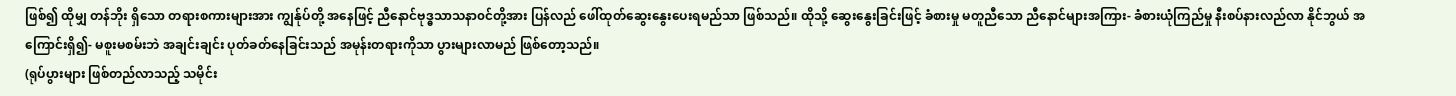ဖြစ်၍ ထိုမျှ တန်ဘိုး ရှိသော တရားစကားများအား ကျွန်ုပ်တို့ အနေဖြင့် ညီနောင်ဗုဒ္ဓသာသနာ၀င်တို့အား ပြန်လည် ဖေါ်ထုတ်ဆွေးနွေးပေးရမည်သာ ဖြစ်သည်။ ထိုသို့ ဆွေးနွေးခြင်းဖြင့် ခံစားမှု မတူညီသော ညီနောင်များအကြား- ခံစားယုံကြည်မှု နီးစပ်နားလည်လာ နိုင်ဘွယ် အကြောင်းရှိ၍- မစူးမစမ်းဘဲ အချင်းချင်း ပုတ်ခတ်နေခြင်းသည် အမုန်းတရားကိုသာ ပွားများလာမည် ဖြစ်တော့သည်။
(ရုပ်ပွားများ ဖြစ်တည်လာသည့် သမိုင်း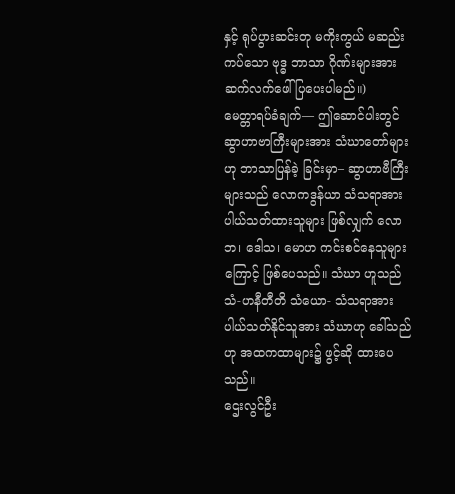နှင့် ရုပ်ပွားဆင်းတု မကိုးကွယ် မဆည်းကပ်သော ဗုဒ္ဓ ဘာသာ ဂိုဏ်းများအား ဆက်လက်ဖေါ်ပြပေးပါမည်။)
မေတ္တာရပ်ခံချက်— ဤဆောင်ပါးတွင် ဆွာဟာဗာကြီးများအား သံဃာတော်များဟု ဘာသာပြန်ခဲ့ ခြင်းမှာ– ဆွာဟာဗီကြီးများသည် လောကဒွန်ယာ သံသရာအား ပါယ်သတ်ထားသူများ ဖြစ်လျှက် လောဘ၊ ဒေါသ၊ မောဟ ကင်းစင်နေသူများကြောင့် ဖြစ်ပေသည်။ သံဃာ ဟူသည် သံ-ဟနီတီတိ သံယော- သံသရာအား ပါယ်သတ်နိုင်သူအား သံဃာဟု ခေါ်သည်ဟု အထကထာများ၌ ဖွင့်ဆို ထားပေသည်။
ဌေးလွင်ဦး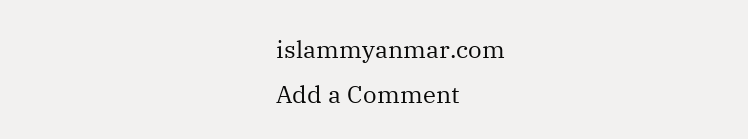islammyanmar.com
Add a Comment